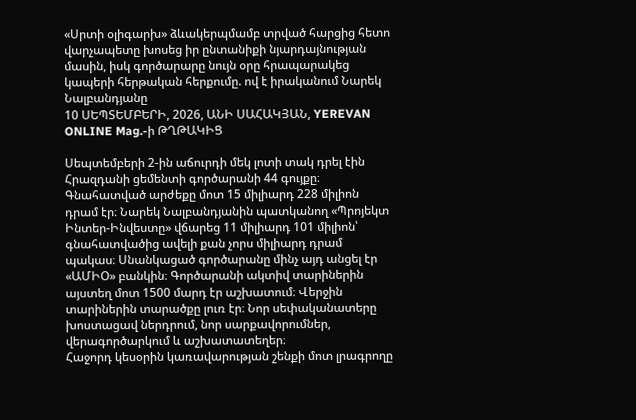«Սրտի օլիգարխ» ձևակերպմամբ տրված հարցից հետո վարչապետը խոսեց իր ընտանիքի նյարդայնության մասին, իսկ գործարարը նույն օրը հրապարակեց կապերի հերթական հերքումը. ով է իրականում Նարեկ Նալբանդյանը
10 ՍԵՊՏԵՄԲԵՐԻ, 2026, ԱՆԻ ՍԱՀԱԿՅԱՆ, YEREVAN ONLINE Mag.-ի ԹՂԹԱԿԻՑ

Սեպտեմբերի 2-ին աճուրդի մեկ լոտի տակ դրել էին Հրազդանի ցեմենտի գործարանի 44 գույքը։ Գնահատված արժեքը մոտ 15 միլիարդ 228 միլիոն դրամ էր։ Նարեկ Նալբանդյանին պատկանող «Պրոյեկտ Ինտեր-Ինվեստը» վճարեց 11 միլիարդ 101 միլիոն՝ գնահատվածից ավելի քան չորս միլիարդ դրամ պակաս։ Սնանկացած գործարանը մինչ այդ անցել էր «ԱՄԻՕ» բանկին։ Գործարանի ակտիվ տարիներին այստեղ մոտ 1500 մարդ էր աշխատում։ Վերջին տարիներին տարածքը լուռ էր։ Նոր սեփականատերը խոստացավ ներդրում, նոր սարքավորումներ, վերագործարկում և աշխատատեղեր։
Հաջորդ կեսօրին կառավարության շենքի մոտ լրագրողը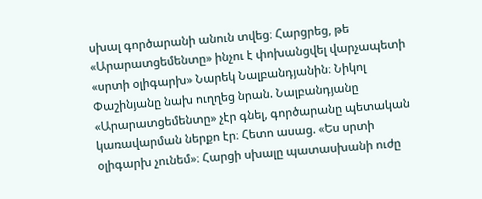սխալ գործարանի անուն տվեց։ Հարցրեց, թե «Արարատցեմենտը» ինչու է փոխանցվել վարչապետի «սրտի օլիգարխ» Նարեկ Նալբանդյանին։ Նիկոլ Փաշինյանը նախ ուղղեց նրան. Նալբանդյանը «Արարատցեմենտը» չէր գնել, գործարանը պետական կառավարման ներքո էր։ Հետո ասաց. «Ես սրտի օլիգարխ չունեմ»։ Հարցի սխալը պատասխանի ուժը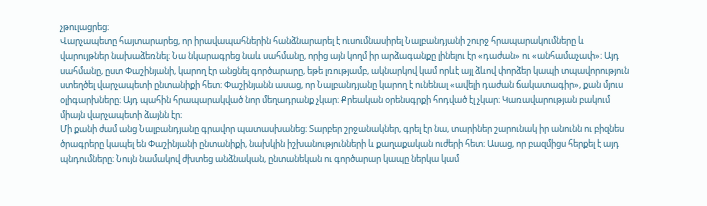չթուլացրեց։
Վարչապետը հայտարարեց, որ իրավապահներին հանձնարարել է ուսումնասիրել Նալբանդյանի շուրջ հրապարակումները և վարույթներ նախաձեռնել։ Նա նկարագրեց նաև սահմանը, որից այն կողմ իր արձագանքը լինելու էր «դաժան» ու «անհամաչափ»։ Այդ սահմանը, ըստ Փաշինյանի, կարող էր անցնել գործարարը, եթե լռությամբ, ակնարկով կամ որևէ այլ ձևով փորձեր կապի տպավորություն ստեղծել վարչապետի ընտանիքի հետ։ Փաշինյանն ասաց, որ Նալբանդյանը կարող է ունենալ «ավելի դաժան ճակատագիր», քան մյուս օլիգարխները։ Այդ պահին հրապարակված նոր մեղադրանք չկար։ Քրեական օրենսգրքի հոդված էլ չկար։ Կառավարության բակում միայն վարչապետի ձայնն էր։
Մի քանի ժամ անց Նալբանդյանը գրավոր պատասխանեց։ Տարբեր շրջանակներ, գրել էր նա, տարիներ շարունակ իր անունն ու բիզնես ծրագրերը կապել են Փաշինյանի ընտանիքի, նախկին իշխանությունների և քաղաքական ուժերի հետ։ Ասաց, որ բազմիցս հերքել է այդ պնդումները։ Նույն նամակով ժխտեց անձնական, ընտանեկան ու գործարար կապը ներկա կամ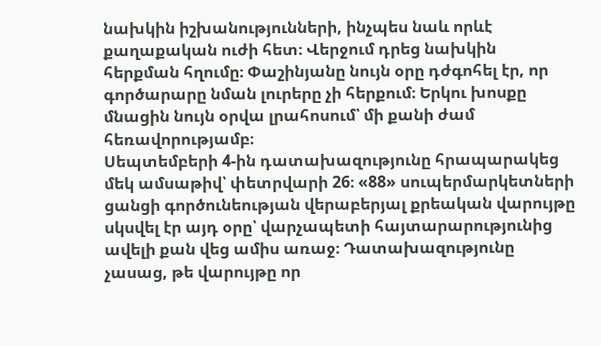նախկին իշխանությունների, ինչպես նաև որևէ քաղաքական ուժի հետ։ Վերջում դրեց նախկին հերքման հղումը։ Փաշինյանը նույն օրը դժգոհել էր, որ գործարարը նման լուրերը չի հերքում։ Երկու խոսքը մնացին նույն օրվա լրահոսում՝ մի քանի ժամ հեռավորությամբ։
Սեպտեմբերի 4-ին դատախազությունը հրապարակեց մեկ ամսաթիվ՝ փետրվարի 26։ «88» սուպերմարկետների ցանցի գործունեության վերաբերյալ քրեական վարույթը սկսվել էր այդ օրը՝ վարչապետի հայտարարությունից ավելի քան վեց ամիս առաջ։ Դատախազությունը չասաց, թե վարույթը որ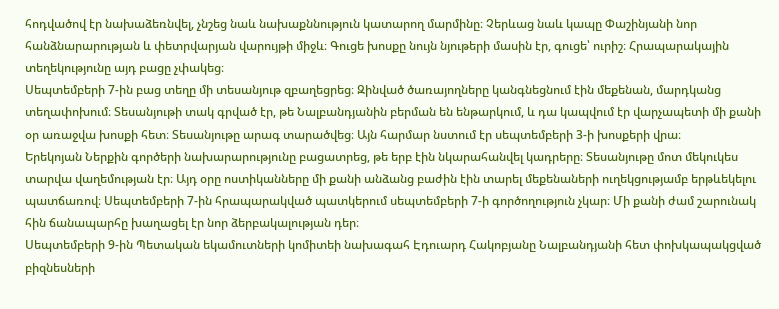հոդվածով էր նախաձեռնվել, չնշեց նաև նախաքննություն կատարող մարմինը։ Չերևաց նաև կապը Փաշինյանի նոր հանձնարարության և փետրվարյան վարույթի միջև։ Գուցե խոսքը նույն նյութերի մասին էր, գուցե՝ ուրիշ։ Հրապարակային տեղեկությունը այդ բացը չփակեց։
Սեպտեմբերի 7-ին բաց տեղը մի տեսանյութ զբաղեցրեց։ Զինված ծառայողները կանգնեցնում էին մեքենան, մարդկանց տեղափոխում։ Տեսանյութի տակ գրված էր, թե Նալբանդյանին բերման են ենթարկում, և դա կապվում էր վարչապետի մի քանի օր առաջվա խոսքի հետ։ Տեսանյութը արագ տարածվեց։ Այն հարմար նստում էր սեպտեմբերի 3-ի խոսքերի վրա։
Երեկոյան Ներքին գործերի նախարարությունը բացատրեց, թե երբ էին նկարահանվել կադրերը։ Տեսանյութը մոտ մեկուկես տարվա վաղեմության էր։ Այդ օրը ոստիկանները մի քանի անձանց բաժին էին տարել մեքենաների ուղեկցությամբ երթևեկելու պատճառով։ Սեպտեմբերի 7-ին հրապարակված պատկերում սեպտեմբերի 7-ի գործողություն չկար։ Մի քանի ժամ շարունակ հին ճանապարհը խաղացել էր նոր ձերբակալության դեր։
Սեպտեմբերի 9-ին Պետական եկամուտների կոմիտեի նախագահ Էդուարդ Հակոբյանը Նալբանդյանի հետ փոխկապակցված բիզնեսների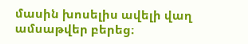մասին խոսելիս ավելի վաղ ամսաթվեր բերեց։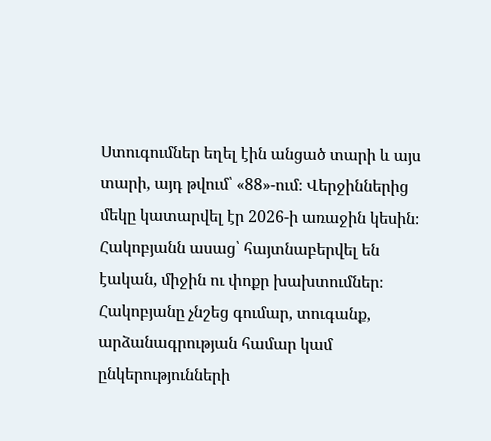Ստուգումներ եղել էին անցած տարի և այս տարի, այդ թվում՝ «88»-ում։ Վերջիններից մեկը կատարվել էր 2026-ի առաջին կեսին։ Հակոբյանն ասաց՝ հայտնաբերվել են էական, միջին ու փոքր խախտումներ։ Հակոբյանը չնշեց գումար, տուգանք, արձանագրության համար կամ ընկերությունների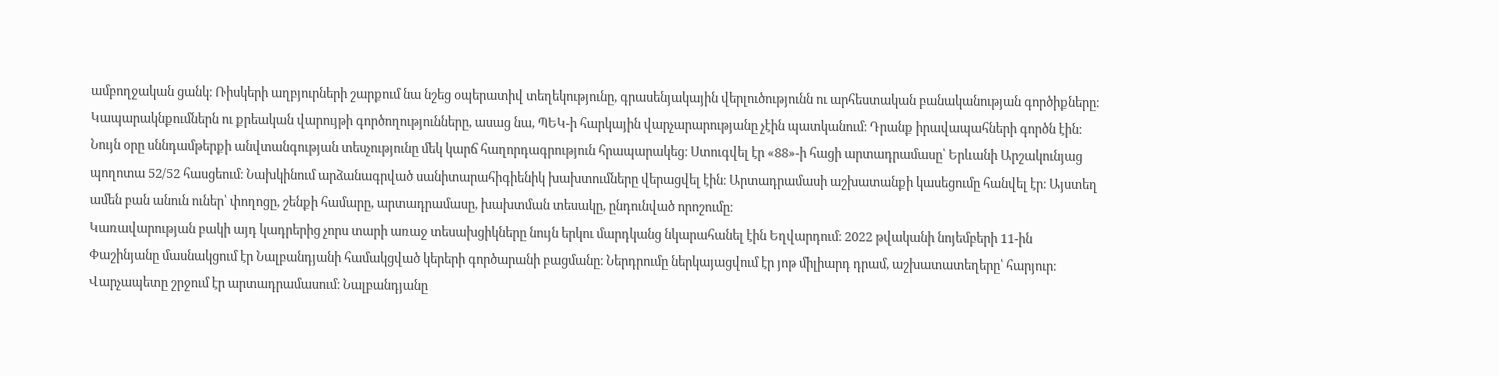ամբողջական ցանկ։ Ռիսկերի աղբյուրների շարքում նա նշեց օպերատիվ տեղեկությունը, գրասենյակային վերլուծությունն ու արհեստական բանականության գործիքները։ Կապարակնքումներն ու քրեական վարույթի գործողությունները, ասաց նա, ՊԵԿ-ի հարկային վարչարարությանը չէին պատկանում։ Դրանք իրավապահների գործն էին։
Նույն օրը սննդամթերքի անվտանգության տեսչությունը մեկ կարճ հաղորդագրություն հրապարակեց։ Ստուգվել էր «88»-ի հացի արտադրամասը՝ Երևանի Արշակունյաց պողոտա 52/52 հասցեում։ Նախկինում արձանագրված սանիտարահիգիենիկ խախտումները վերացվել էին։ Արտադրամասի աշխատանքի կասեցումը հանվել էր։ Այստեղ ամեն բան անուն ուներ՝ փողոցը, շենքի համարը, արտադրամասը, խախտման տեսակը, ընդունված որոշումը։
Կառավարության բակի այդ կադրերից չորս տարի առաջ տեսախցիկները նույն երկու մարդկանց նկարահանել էին Եղվարդում։ 2022 թվականի նոյեմբերի 11-ին Փաշինյանը մասնակցում էր Նալբանդյանի համակցված կերերի գործարանի բացմանը։ Ներդրումը ներկայացվում էր յոթ միլիարդ դրամ, աշխատատեղերը՝ հարյուր։ Վարչապետը շրջում էր արտադրամասում։ Նալբանդյանը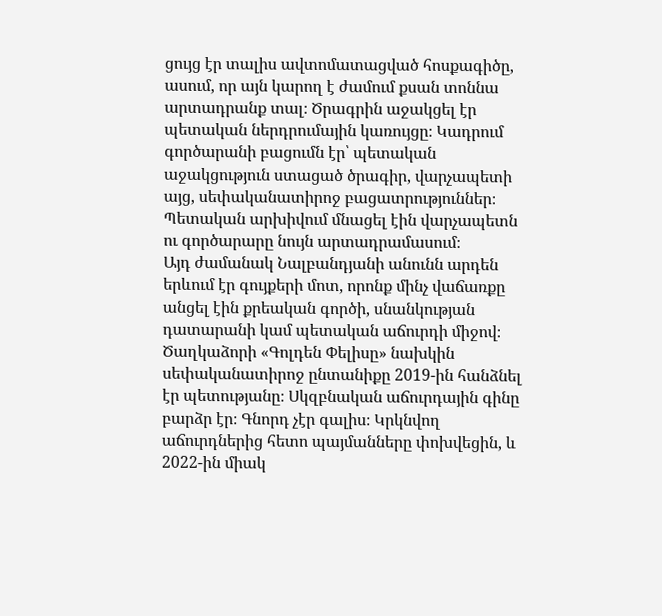ցույց էր տալիս ավտոմատացված հոսքագիծը, ասում, որ այն կարող է ժամում քսան տոննա արտադրանք տալ։ Ծրագրին աջակցել էր պետական ներդրումային կառույցը։ Կադրում գործարանի բացումն էր՝ պետական աջակցություն ստացած ծրագիր, վարչապետի այց, սեփականատիրոջ բացատրություններ։ Պետական արխիվում մնացել էին վարչապետն ու գործարարը նույն արտադրամասում։
Այդ ժամանակ Նալբանդյանի անունն արդեն երևում էր գույքերի մոտ, որոնք մինչ վաճառքը անցել էին քրեական գործի, սնանկության դատարանի կամ պետական աճուրդի միջով։ Ծաղկաձորի «Գոլդեն Փելիսը» նախկին սեփականատիրոջ ընտանիքը 2019-ին հանձնել էր պետությանը։ Սկզբնական աճուրդային գինը բարձր էր։ Գնորդ չէր գալիս։ Կրկնվող աճուրդներից հետո պայմանները փոխվեցին, և 2022-ին միակ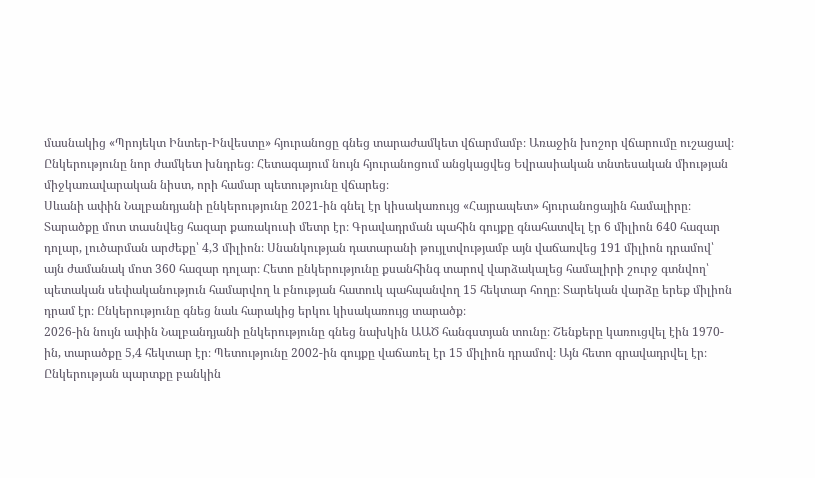մասնակից «Պրոյեկտ Ինտեր-Ինվեստը» հյուրանոցը գնեց տարաժամկետ վճարմամբ։ Առաջին խոշոր վճարումը ուշացավ։ Ընկերությունը նոր ժամկետ խնդրեց։ Հետագայում նույն հյուրանոցում անցկացվեց Եվրասիական տնտեսական միության միջկառավարական նիստ, որի համար պետությունը վճարեց։
Սևանի ափին Նալբանդյանի ընկերությունը 2021-ին գնել էր կիսակառույց «Հայրապետ» հյուրանոցային համալիրը։ Տարածքը մոտ տասնվեց հազար քառակուսի մետր էր։ Գրավադրման պահին գույքը գնահատվել էր 6 միլիոն 640 հազար դոլար, լուծարման արժեքը՝ 4,3 միլիոն։ Սնանկության դատարանի թույլտվությամբ այն վաճառվեց 191 միլիոն դրամով՝ այն ժամանակ մոտ 360 հազար դոլար։ Հետո ընկերությունը քսանհինգ տարով վարձակալեց համալիրի շուրջ գտնվող՝ պետական սեփականություն համարվող և բնության հատուկ պահպանվող 15 հեկտար հողը։ Տարեկան վարձը երեք միլիոն դրամ էր։ Ընկերությունը գնեց նաև հարակից երկու կիսակառույց տարածք։
2026-ին նույն ափին Նալբանդյանի ընկերությունը գնեց նախկին ԱԱԾ հանգստյան տունը։ Շենքերը կառուցվել էին 1970-ին, տարածքը 5,4 հեկտար էր։ Պետությունը 2002-ին գույքը վաճառել էր 15 միլիոն դրամով։ Այն հետո գրավադրվել էր։ Ընկերության պարտքը բանկին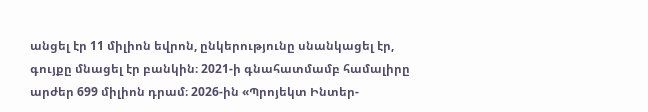անցել էր 11 միլիոն եվրոն, ընկերությունը սնանկացել էր, գույքը մնացել էր բանկին։ 2021-ի գնահատմամբ համալիրը արժեր 699 միլիոն դրամ։ 2026-ին «Պրոյեկտ Ինտեր-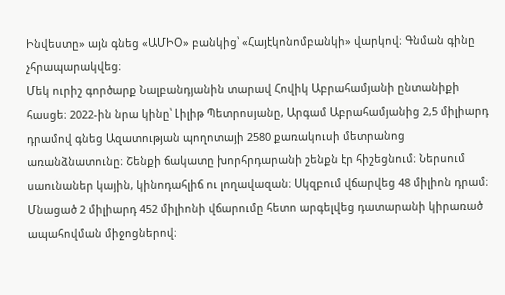Ինվեստը» այն գնեց «ԱՄԻՕ» բանկից՝ «Հայէկոնոմբանկի» վարկով։ Գնման գինը չհրապարակվեց։
Մեկ ուրիշ գործարք Նալբանդյանին տարավ Հովիկ Աբրահամյանի ընտանիքի հասցե։ 2022-ին նրա կինը՝ Լիլիթ Պետրոսյանը, Արգամ Աբրահամյանից 2,5 միլիարդ դրամով գնեց Ազատության պողոտայի 2580 քառակուսի մետրանոց առանձնատունը։ Շենքի ճակատը խորհրդարանի շենքն էր հիշեցնում։ Ներսում սաունաներ կային, կինոդահլիճ ու լողավազան։ Սկզբում վճարվեց 48 միլիոն դրամ։ Մնացած 2 միլիարդ 452 միլիոնի վճարումը հետո արգելվեց դատարանի կիրառած ապահովման միջոցներով։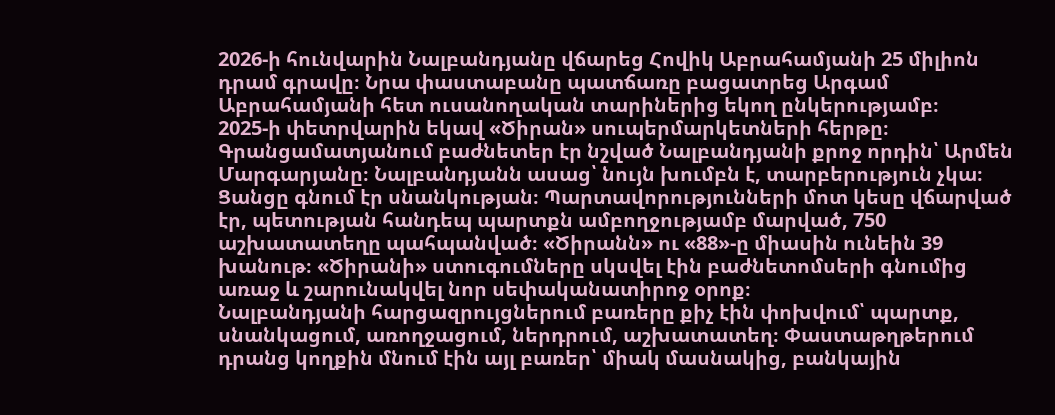2026-ի հունվարին Նալբանդյանը վճարեց Հովիկ Աբրահամյանի 25 միլիոն դրամ գրավը։ Նրա փաստաբանը պատճառը բացատրեց Արգամ Աբրահամյանի հետ ուսանողական տարիներից եկող ընկերությամբ։
2025-ի փետրվարին եկավ «Ծիրան» սուպերմարկետների հերթը։ Գրանցամատյանում բաժնետեր էր նշված Նալբանդյանի քրոջ որդին՝ Արմեն Մարգարյանը։ Նալբանդյանն ասաց՝ նույն խումբն է, տարբերություն չկա։ Ցանցը գնում էր սնանկության։ Պարտավորությունների մոտ կեսը վճարված էր, պետության հանդեպ պարտքն ամբողջությամբ մարված, 750 աշխատատեղը պահպանված։ «Ծիրանն» ու «88»-ը միասին ունեին 39 խանութ։ «Ծիրանի» ստուգումները սկսվել էին բաժնետոմսերի գնումից առաջ և շարունակվել նոր սեփականատիրոջ օրոք։
Նալբանդյանի հարցազրույցներում բառերը քիչ էին փոխվում՝ պարտք, սնանկացում, առողջացում, ներդրում, աշխատատեղ։ Փաստաթղթերում դրանց կողքին մնում էին այլ բառեր՝ միակ մասնակից, բանկային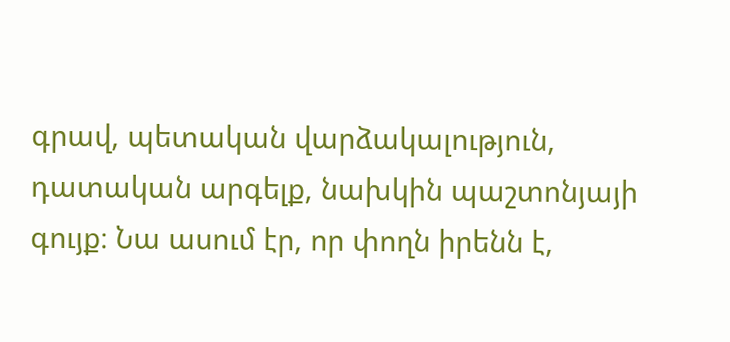գրավ, պետական վարձակալություն, դատական արգելք, նախկին պաշտոնյայի գույք։ Նա ասում էր, որ փողն իրենն է,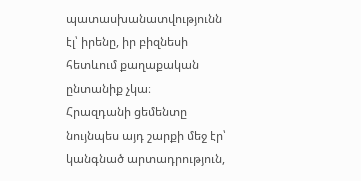պատասխանատվությունն էլ՝ իրենը, իր բիզնեսի հետևում քաղաքական ընտանիք չկա։
Հրազդանի ցեմենտը նույնպես այդ շարքի մեջ էր՝ կանգնած արտադրություն,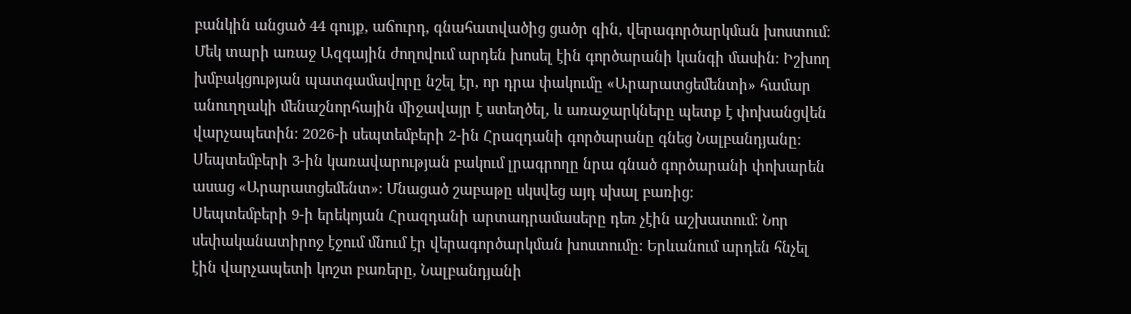բանկին անցած 44 գույք, աճուրդ, գնահատվածից ցածր գին, վերագործարկման խոստում։ Մեկ տարի առաջ Ազգային ժողովում արդեն խոսել էին գործարանի կանգի մասին։ Իշխող խմբակցության պատգամավորը նշել էր, որ դրա փակումը «Արարատցեմենտի» համար անուղղակի մենաշնորհային միջավայր է ստեղծել, և առաջարկները պետք է փոխանցվեն վարչապետին։ 2026-ի սեպտեմբերի 2-ին Հրազդանի գործարանը գնեց Նալբանդյանը։ Սեպտեմբերի 3-ին կառավարության բակում լրագրողը նրա գնած գործարանի փոխարեն ասաց «Արարատցեմենտ»։ Մնացած շաբաթը սկսվեց այդ սխալ բառից։
Սեպտեմբերի 9-ի երեկոյան Հրազդանի արտադրամասերը դեռ չէին աշխատում։ Նոր սեփականատիրոջ էջում մնում էր վերագործարկման խոստումը։ Երևանում արդեն հնչել էին վարչապետի կոշտ բառերը, Նալբանդյանի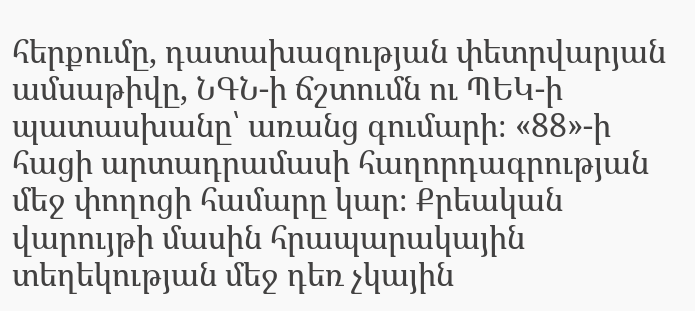հերքումը, դատախազության փետրվարյան ամսաթիվը, ՆԳՆ-ի ճշտումն ու ՊԵԿ-ի պատասխանը՝ առանց գումարի։ «88»-ի հացի արտադրամասի հաղորդագրության մեջ փողոցի համարը կար։ Քրեական վարույթի մասին հրապարակային տեղեկության մեջ դեռ չկային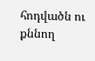հոդվածն ու քննող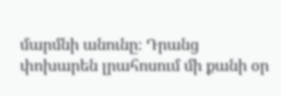մարմնի անունը։ Դրանց փոխարեն լրահոսում մի քանի օր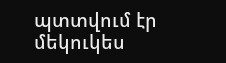պտտվում էր մեկուկես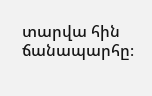տարվա հին ճանապարհը։